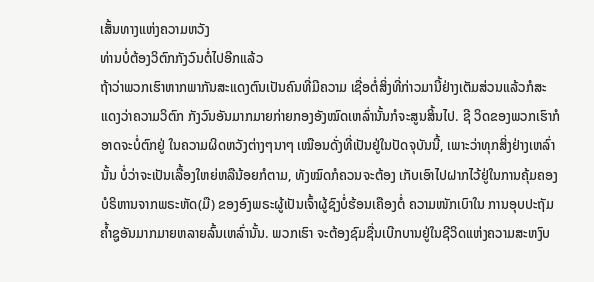ເສັ້ນທາງແຫ່ງຄວາມຫວັງ
ທ່ານບໍ່ຕ້ອງວິຕົກກັງວົນຕໍ່ໄປອີກແລ້ວ
ຖ້າວ່າພວກເຮົາຫາກພາກັນສະແດງຕົນເປັນຄົນທີ່ມີຄວາມ ເຊື່ອຕໍ່ສິ່ງທີ່ກ່າວມານີ້ຢ່າງເຕັມສ່ວນແລ້ວກໍສະແດງວ່າຄວາມວິຕົກ ກັງວົນອັນມາກມາຍກ່າຍກອງອັງໝົດເຫລົ່ານັ້ນກໍຈະສູນສິ້ນໄປ. ຊີ ວິດຂອງພວກເຮົາກໍອາດຈະບໍ່ຕົກຢູ່ ໃນຄວາມຜິດຫວັງຕ່າງໆນາໆ ເໝືອນດັ່ງທີ່ເປັນຢູ່ໃນປັດຈຸບັນນີ້, ເພາະວ່າທຸກສິ່ງຢ່າງເຫລົ່ານັ້ນ ບໍ່ວ່າຈະເປັນເລື້ອງໃຫຍ່ຫລືນ້ອຍກໍຕາມ, ທັງໝົດກໍຄວນຈະຕ້ອງ ເກັບເອົາໄປຝາກໄວ້ຢູ່ໃນການຄຸ້ມຄອງບໍຣິຫານຈາກພຣະຫັດ(ມື) ຂອງອົງພຣະຜູ້ເປັນເຈົ້າຜູ້ຊົງບໍ່ຮ້ອນເຄືອງຕໍ່ ຄວາມໜັກເບົາໃນ ການອຸບປະຖັມຄ້ຳຊູອັນມາກມາຍຫລາຍລົ້ນເຫລົ່ານັ້ນ. ພວກເຮົາ ຈະຕ້ອງຊົມຊື່ນເບີກບານຢູ່ໃນຊີວິດແຫ່ງຄວາມສະຫງົບ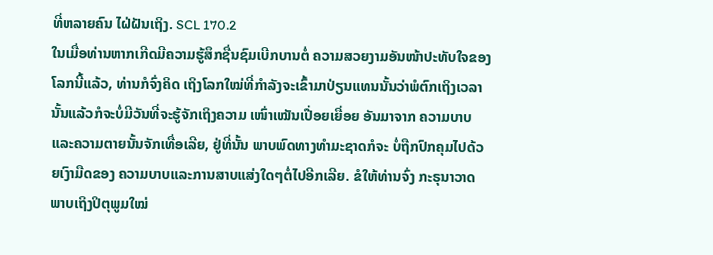ທີ່ຫລາຍຄົນ ໄຝ່ຝັນເຖິງ. SCL 170.2
ໃນເມື່ອທ່ານຫາກເກີດມີຄວາມຮູ້ສຶກຊື່ນຊົມເບີກບານຕໍ່ ຄວາມສວຍງາມອັນໜ້າປະທັບໃຈຂອງໂລກນີ້ແລ້ວ, ທ່ານກໍຈົ່ງຄິດ ເຖິງໂລກໃໝ່ທີ່ກຳລັງຈະເຂົ້າມາປ່ຽນແທນນັ້ນວ່າພໍຕົກເຖິງເວລາ ນັ້ນແລ້ວກໍຈະບໍ່ມີວັນທີ່ຈະຮູ້ຈັກເຖິງຄວາມ ເໜົ່າເໝັນເປື່ອຍເຍື່ອຍ ອັນມາຈາກ ຄວາມບາບແລະຄວາມຕາຍນັ້ນຈັກເທື່ອເລີຍ, ຢູ່ທີ່ນັ້ນ ພາບພົດທາງທຳມະຊາດກໍຈະ ບໍ່ຖືກປົກຄຸມໄປດ້ວຍເງົາມືດຂອງ ຄວາມບາບແລະການສາບແສ່ງໃດໆຕໍ່ໄປອີກເລີຍ. ຂໍໃຫ້ທ່ານຈົ່ງ ກະຣຸນາວາດພາບເຖິງປິຕຸພູມໃໝ່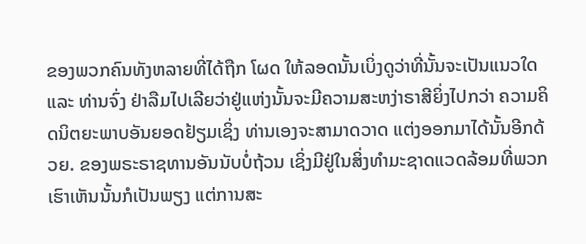ຂອງພວກຄົນທັງຫລາຍທີ່ໄດ້ຖືກ ໂຜດ ໃຫ້ລອດນັ້ນເບິ່ງດູວ່າທີ່ນັ້ນຈະເປັນແນວໃດ ແລະ ທ່ານຈົ່ງ ຢ່າລືມໄປເລີຍວ່າຢູ່ແຫ່ງນັ້ນຈະມີຄວາມສະຫງ່າຣາສີຍິ່ງໄປກວ່າ ຄວາມຄິດນິຕຍະພາບອັນຍອດຢ້ຽມເຊິ່ງ ທ່ານເອງຈະສາມາດວາດ ແຕ່ງອອກມາໄດ້ນັ້ນອີກດ້ວຍ. ຂອງພຣະຣາຊທານອັນນັບບໍ່ຖ້ວນ ເຊິ່ງມີຢູ່ໃນສິ່ງທຳມະຊາດແວດລ້ອມທີ່ພວກເຮົາເຫັນນັ້ນກໍເປັນພຽງ ແຕ່ການສະ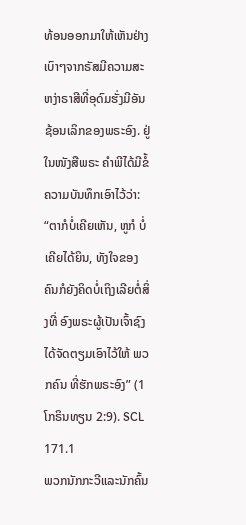ທ້ອນອອກມາໃຫ້ເຫັນຢ່າງເບົາໆຈາກຣັສມີຄວາມສະ ຫງ່າຣາສີທີ່ອຸດົມຮັ່ງມີອັນຊ້ອນເລິກຂອງພຣະອົງ. ຢູ່ໃນໜັງສືພຣະ ຄຳພີໄດ້ມີຂໍ້ຄວາມບັນທຶກເອົາໄວ້ວ່າ: “ຕາກໍບໍ່ເຄີຍເຫັນ, ຫູກໍ ບໍ່ເຄີຍໄດ້ຍິນ, ທັງໃຈຂອງຄົນກໍຍັງຄິດບໍ່ເຖິງເລີຍຕໍ່ສິ່ງທີ່ ອົງພຣະຜູ້ເປັນເຈົ້າຊົງໄດ້ຈັດຕຽມເອົາໄວ້ໃຫ້ ພວກຄົນ ທີ່ຮັກພຣະອົງ” (1ໂກຣິນທຽນ 2:9). SCL 171.1
ພວກນັກກະວີແລະນັກຄົ້ນ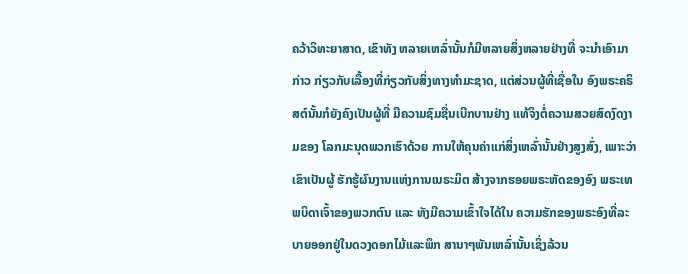ຄວ້າວິທະຍາສາດ, ເຂົາທັງ ຫລາຍເຫລົ່ານັ້ນກໍມີຫລາຍສິ່ງຫລາຍຢ່າງທີ່ ຈະນຳເອົາມາກ່າວ ກ່ຽວກັບເລື້ອງທີ່ກ່ຽວກັບສິ່ງທາງທຳມະຊາດ, ແຕ່ສ່ວນຜູ້ທີ່ເຊື່ອໃນ ອົງພຣະຄຣິສຕ໌ນັ້ນກໍຍັງຄົງເປັນຜູ້ທີ່ ມີຄວາມຊົມຊື່ນເບີກບານຢ່າງ ແທ້ຈິງຕໍ່ຄວາມສວຍສົດງົດງາມຂອງ ໂລກມະນຸດພວກເຮົາດ້ວຍ ການໃຫ້ຄຸນຄ່າແກ່ສິ່ງເຫລົ່ານັ້ນຢ່າງສູງສົ່ງ, ເພາະວ່າເຂົາເປັນຜູ້ ຮັກຮູ້ຜົນງານແຫ່ງການເນຣະມິຕ ສ້າງຈາກຮອຍພຣະຫັດຂອງອົງ ພຣະເທພບິດາເຈົ້າຂອງພວກຕົນ ແລະ ທັງມີຄວາມເຂົ້າໃຈໄດ້ໃນ ຄວາມຮັກຂອງພຣະອົງທີ່ລະບາຍອອກຢູ່ໃນດວງດອກໄມ້ແລະພຶກ ສານາໆພັນເຫລົ່ານັ້ນເຊິ່ງລ້ວນ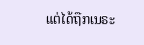ແຕ່ໄດ້ຖືກເນຣະ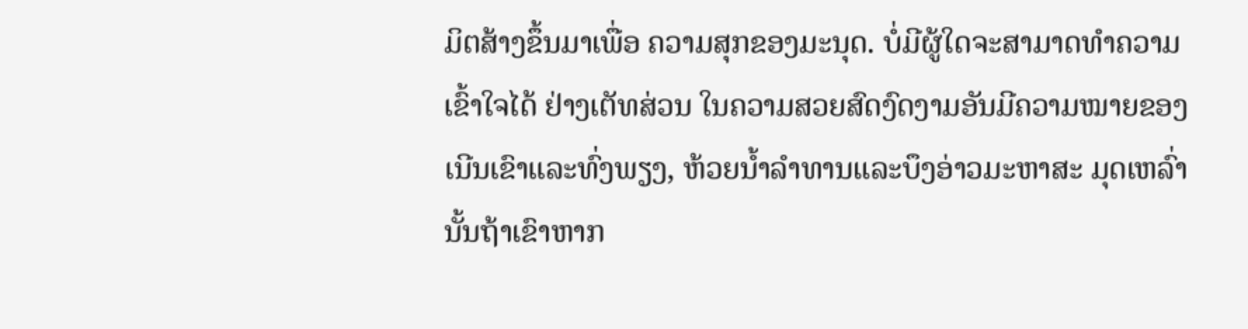ມິຕສ້າງຂຶ້ນມາເພື່ອ ຄວາມສຸກຂອງມະນຸດ. ບໍ່ມີຜູ້ໃດຈະສາມາດທຳຄວາມເຂົ້າໃຈໄດ້ ຢ່າງເຕັທສ່ວນ ໃນຄວາມສວຍສົດງົດງາມອັນມີຄວາມໝາຍຂອງ ເນີນເຂົາແລະທົ່ງພຽງ, ຫ້ວຍນ້ຳລຳທານແລະບຶງອ່າວມະຫາສະ ມຸດເຫລົ່ານັ້ນຖ້າເຂົາຫາກ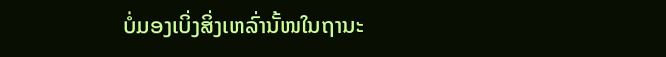ບໍ່ມອງເບິ່ງສິ່ງເຫລົ່ານັ້ໜໃນຖານະ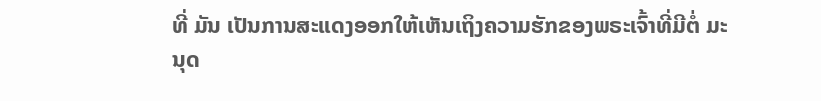ທີ່ ມັນ ເປັນການສະແດງອອກໃຫ້ເຫັນເຖິງຄວາມຮັກຂອງພຣະເຈົ້າທີ່ມີຕໍ່ ມະນຸດ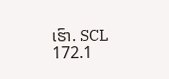ເຮົາ. SCL 172.1